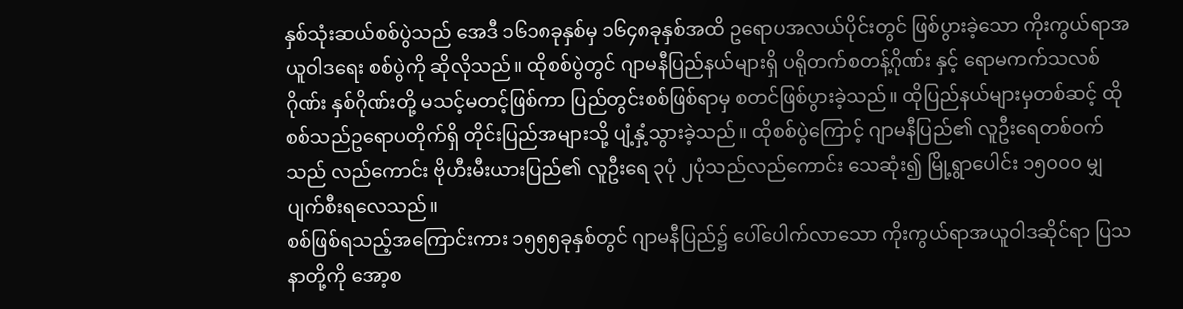နှစ်သုံးဆယ်စစ်ပွဲသည် အေဒီ ၁၆၁၈ခုနှစ်မှ ၁၆၄၈ခုနှစ်အထိ ဥရောပအလယ်ပိုင်းတွင် ဖြစ်ပွားခဲ့သော ကိုးကွယ်ရာအယူဝါဒရေး စစ်ပွဲကို ဆိုလိုသည်။ ထိုစစ်ပွဲတွင် ဂျာမနီပြည်နယ်များရှိ ပရိုတက်စတန့်ဂိုဏ်း နှင့် ရောမကက်သလစ်ဂိုဏ်း နှစ်ဂိုဏ်းတို့ မသင့်မတင့်ဖြစ်ကာ ပြည်တွင်းစစ်ဖြစ်ရာမှ စတင်ဖြစ်ပွားခဲ့သည်။ ထိုပြည်နယ်များမှတစ်ဆင့် ထိုစစ်သည်ဥရောပတိုက်ရှိ တိုင်းပြည်အများသို့ ပျံ့နှံ့သွားခဲ့သည်။ ထိုစစ်ပွဲကြောင့် ဂျာမနီပြည်၏ လူဦးရေတစ်ဝက်သည် လည်ကောင်း ဗိုဟီးမီးယားပြည်၏ လူဦးရေ ၃ပုံ ၂ပုံသည်လည်ကောင်း သေဆုံး၍ မြို့ရွာပေါင်း ၁၅၀၀၀ မျှ ပျက်စီးရလေသည်။
စစ်ဖြစ်ရသည့်အကြောင်းကား ၁၅၅၅ခုနှစ်တွင် ဂျာမနီပြည်၌ ပေါ်ပေါက်လာသော ကိုးကွယ်ရာအယူဝါဒဆိုင်ရာ ပြသနာတို့ကို အော့စ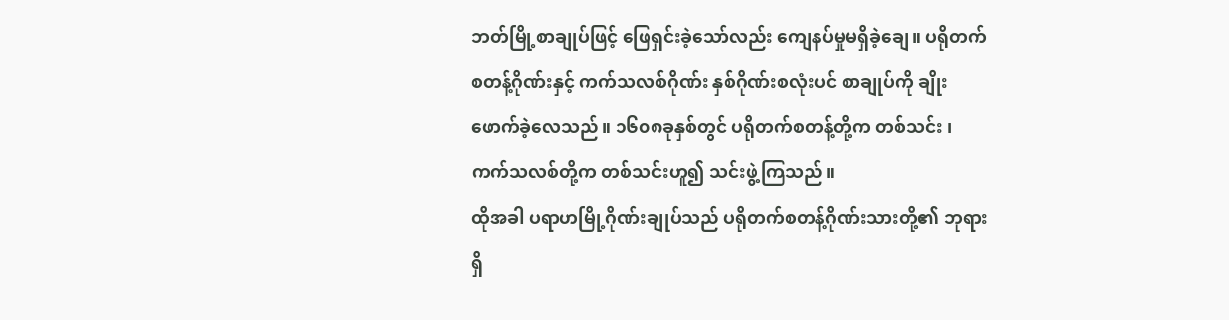ဘတ်မြို့စာချုပ်ဖြင့် ဖြေရှင်းခဲ့သော်လည်း ကျေနပ်မှုမရှိခဲ့ချေ။ ပရိုတက်စတန့်ဂိုဏ်းနှင့် ကက်သလစ်ဂိုဏ်း နှစ်ဂိုဏ်းစလုံးပင် စာချုပ်ကို ချိုးဖောက်ခဲ့လေသည်။ ၁၆၀၈ခုနှစ်တွင် ပရိုတက်စတန့်တို့က တစ်သင်း ၊ ကက်သလစ်တို့က တစ်သင်းဟူ၍ သင်းဖွဲ့ကြသည်။
ထိုအခါ ပရာဟမြို့ဂိုဏ်းချုပ်သည် ပရိုတက်စတန့်ဂိုဏ်းသားတို့၏ ဘုရားရှိ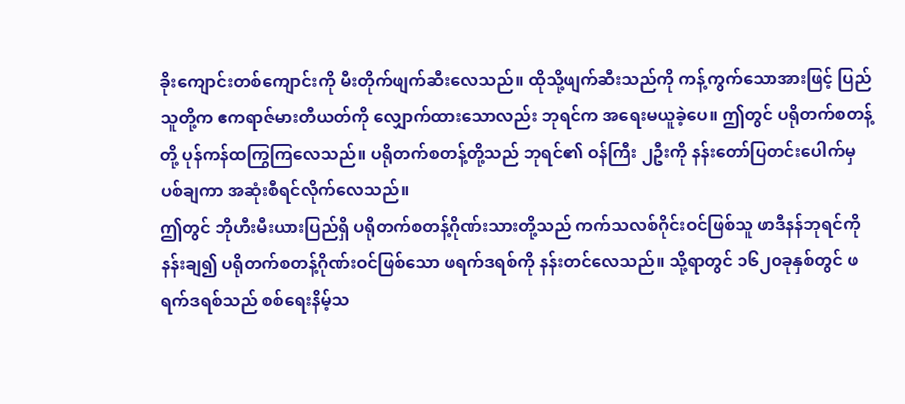ခိုးကျောင်းတစ်ကျောင်းကို မီးတိုက်ဖျက်ဆီးလေသည်။ ထိုသို့ဖျက်ဆီးသည်ကို ကန့်ကွက်သောအားဖြင့် ပြည်သူတို့က ဧကရာဇ်မားတီယတ်ကို လျှောက်ထားသောလည်း ဘုရင်က အရေးမယူခဲ့ပေ။ ဤတွင် ပရိုတက်စတန့်တို့ ပုန်ကန်ထကြွကြလေသည်။ ပရိုတက်စတန့်တို့သည် ဘုရင်၏ ဝန်ကြီး ၂ဦးကို နန်းတော်ပြတင်းပေါက်မှ ပစ်ချကာ အဆုံးစီရင်လိုက်လေသည်။
ဤတွင် ဘိုဟီးမီးယားပြည်ရှိ ပရိုတက်စတန့်ဂိုဏ်းသားတို့သည် ကက်သလစ်ဂိုင်းဝင်ဖြစ်သူ ဖာဒီနန်ဘုရင်ကို နန်းချ၍ ပရိုတက်စတန့်ဂိုဏ်းဝင်ဖြစ်သော ဖရက်ဒရစ်ကို နန်းတင်လေသည်။ သို့ရာတွင် ၁၆၂၀ခုနှစ်တွင် ဖရက်ဒရစ်သည် စစ်ရေးနိမ့်သ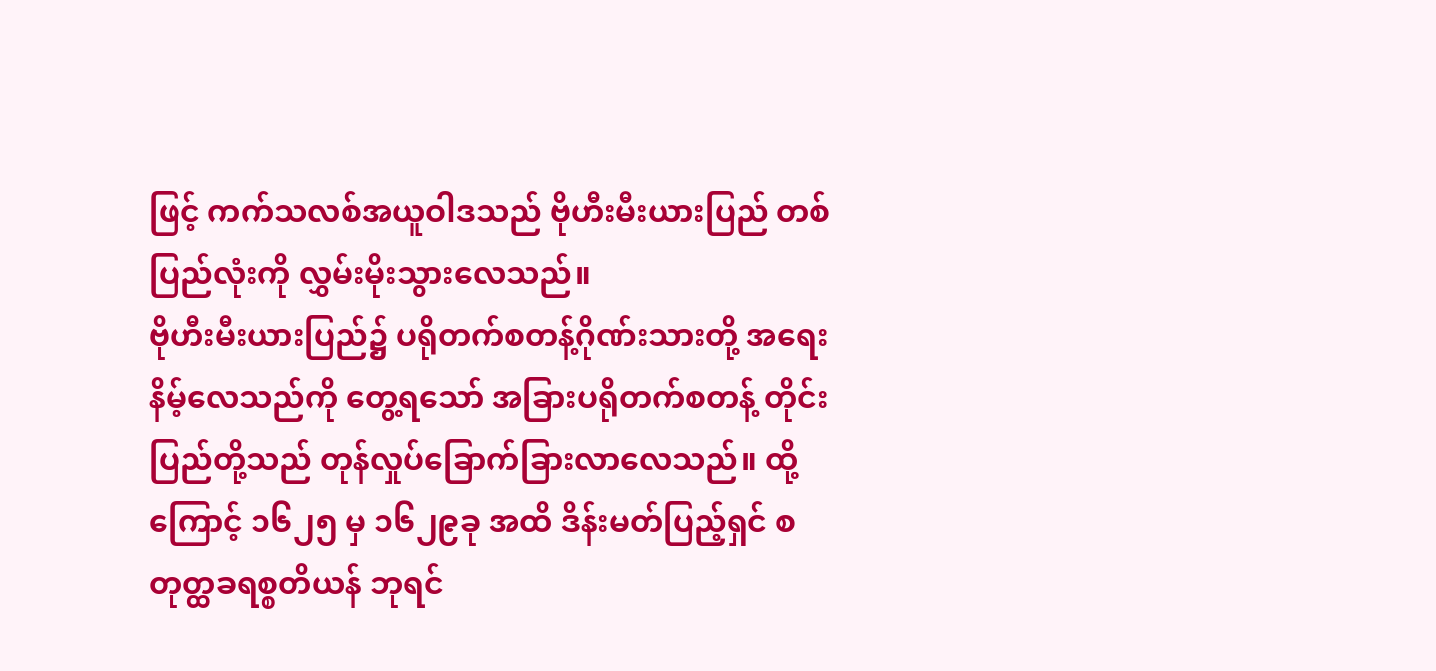ဖြင့် ကက်သလစ်အယူဝါဒသည် ဗိုဟီးမီးယားပြည် တစ်ပြည်လုံးကို လွှမ်းမိုးသွားလေသည်။
ဗိုဟီးမီးယားပြည်၌ ပရိုတက်စတန့်ဂိုဏ်းသားတို့ အရေးနိမ့်လေသည်ကို တွေ့ရသော် အခြားပရိုတက်စတန့် တိုင်းပြည်တို့သည် တုန်လှုပ်ခြောက်ခြားလာလေသည်။ ထို့ကြောင့် ၁၆၂၅ မှ ၁၆၂၉ခု အထိ ဒိန်းမတ်ပြည့်ရှင် စတုတ္ထခရစ္စတိယန် ဘုရင်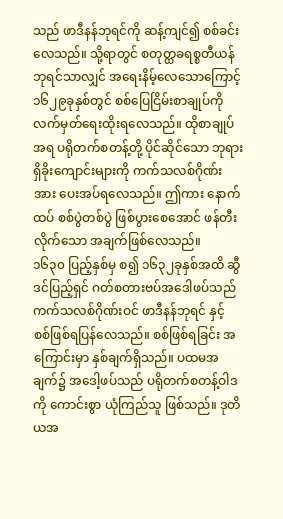သည် ဖာဒီနန်ဘုရင်ကို ဆန့်ကျင်၍ စစ်ခင်းလေသည်။ သို့ရာတွင် စတုတ္ထခရစ္စတီယန်ဘုရင်သာလျှင် အရေးနိမ့်လေသောကြောင့် ၁၆၂၉ခုနှစ်တွင် စစ်ပြေငြိမ်းစာချုပ်ကို လက်မှတ်ရေးထိုးရလေသည်။ ထိုစာချုပ်အရ ပရိုတက်စတန့်တို့ ပိုင်ဆိုင်သော ဘုရားရှိခိုးကျောင်းများကို ကက်သလစ်ဂိုဏ်းအား ပေးအပ်ရလေသည်။ ဤကား နောက်ထပ် စစ်ပွဲတစ်ပွဲ ဖြစ်ပွားစေအောင် ဖန်တီးလိုက်သော အချက်ဖြစ်လေသည်။
၁၆၃၀ ပြည့်နှစ်မှ စ၍ ၁၆၃၂ခုနှစ်အထိ ဆွီဒင်ပြည့်ရှင် ဂတ်စတားဗပ်အဒေါဖပ်သည် ကက်သလစ်ဂိုဏ်းဝင် ဖာဒီနန်ဘုရင် နှင့် စစ်ဖြစ်ရပြန်လေသည်။ စစ်ဖြစ်ရခြင်း အကြောင်းမှာ နှစ်ချက်ရှိသည်။ ပထမအချက်၌ အဒေါ့ဖပ်သည် ပရိုတက်စတန့်ဝါဒကို ကောင်းစွာ ယုံကြည်သူ ဖြစ်သည်။ ဒုတိယအ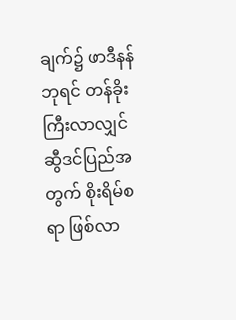ချက်၌ ဖာဒီနန်ဘုရင် တန်ခိုးကြီးလာလျှင် ဆွီဒင်ပြည်အတွက် စိုးရိမ်စရာ ဖြစ်လာ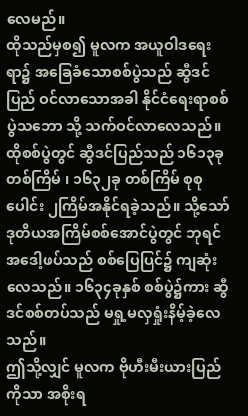လေမည်။
ထိုသည်မှစ၍ မူလက အယူဝါဒရေးရာ၌ အခြေခံသောစစ်ပွဲသည် ဆွီဒင်ပြည် ဝင်လာသောအခါ နိုင်ငံရေးရာစစ်ပွဲသဘော သို့ သက်ဝင်လာလေသည်။ထိုစစ်ပွဲတွင် ဆွီဒင်ပြည်သည် ၁၆၁၃ခု တစ်ကြိမ် ၊ ၁၆၃၂ခု တစ်ကြိမ် စုစုပေါင်း ၂ကြိမ်အနိုင်ရခဲ့သည်။ သို့သော် ဒုတိယအကြိမ်စစ်အောင်ပွဲတွင် ဘုရင်အဒေါ့ဖပ်သည် စစ်ပြေပြင်၌ ကျဆုံးလေသည်။ ၁၆၃၄ခုနှစ် စစ်ပွဲ၌ကား ဆွီဒင်စစ်တပ်သည် မရှု့မလှရှုံးနိမ့်ခဲ့လေသည်။
ဤသို့လျှင် မူလက ဗိုဟီးမီးယားပြည်ကိုသာ အစိုးရ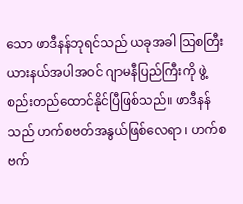သော ဖာဒီနန်ဘုရင်သည် ယခုအခါ သြစတြီးယားနယ်အပါအဝင် ဂျာမနီပြည်ကြီးကို ဖွဲ့စည်းတည်ထောင်နိုင်ပြီဖြစ်သည်။ ဖာဒီနန်သည် ဟက်စဗတ်အနွယ်ဖြစ်လေရာ ၊ ဟက်စဗက်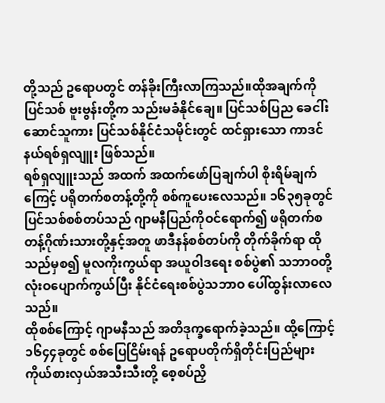တို့သည် ဥရောပတွင် တန်ခိုးကြီးလာကြသည်။ထိုအချက်ကို ပြင်သစ် ဗူးဗွန်းတို့က သည်းမခံနိုင်ချေ။ ပြင်သစ်ပြည ခေငါ်းဆောင်သူကား ပြင်သစ်နိုင်ငံသမိုင်းတွင် ထင်ရှားသော ကာဒင်နယ်ရစ်ရှလျူး ဖြစ်သည်။
ရစ်ရှလျူးသည် အထက် အထက်ဖော်ပြချက်ပါ စိုးရိမ်ချက်ကြေင့် ပရိုတက်စတန့်တို့ကို စစ်ကူပေးလေသည်။ ၁၆၃၅ခုတွင် ပြင်သစ်စစ်တပ်သည် ဂျာမနီပြည်ကိုဝင်ရောက်၍ ဖရိုတက်စတန့်ဂိုဏ်းသားတို့နှင့်အတူ ဖာဒီနန်စစ်တပ်ကို တိုက်ခိုက်ရာ ထိုသည်မှစ၍ မူလကိုးကွယ်ရာ အယူဝါဒရေး စစ်ပွဲ၏ သဘာဝတို့ လုံးဝပျောက်ကွယ်ပြီး နိုင်ငံရေးစစ်ပွဲသဘာဝ ပေါ်ထွန်းလာလေသည်။
ထိုစစ်ကြောင့် ဂျာမနီသည် အတိဒုက္ခရောက်ခဲ့သည်။ ထို့ကြောင့် ၁၆၄၄ခုတွင် စစ်ပြေငြိမ်းရန် ဥရောပတိုက်ရှိတိုင်းပြည်များ ကိုယ်စားလှယ်အသီးသီးတို့ စေ့စပ်ညှိ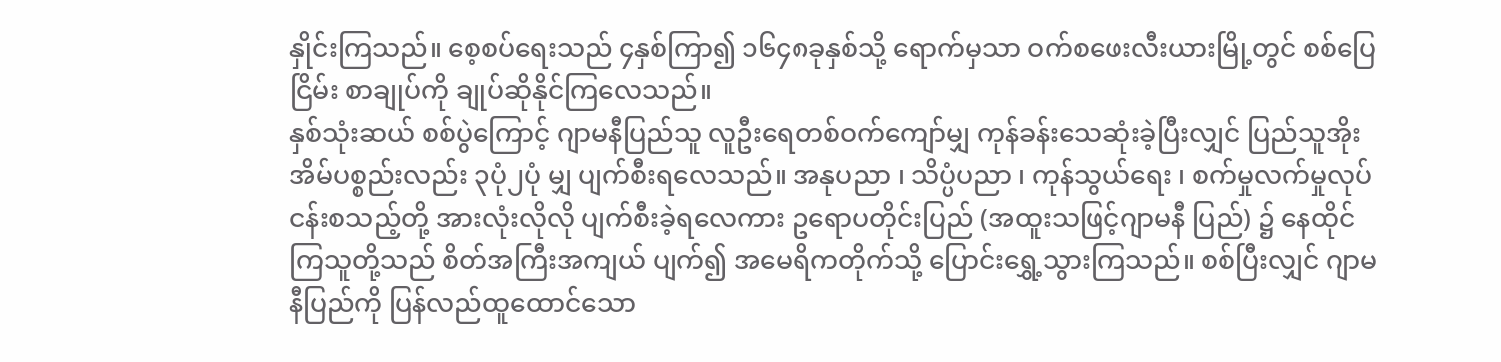နှိုင်းကြသည်။ စေ့စပ်ရေးသည် ၄နှစ်ကြာ၍ ၁၆၄၈ခုနှစ်သို့ ရောက်မှသာ ဝက်စဖေးလီးယားမြို့တွင် စစ်ပြေငြိမ်း စာချုပ်ကို ချုပ်ဆိုနိုင်ကြလေသည်။
နှစ်သုံးဆယ် စစ်ပွဲကြောင့် ဂျာမနီပြည်သူ လူဦးရေတစ်ဝက်ကျော်မျှ ကုန်ခန်းသေဆုံးခဲ့ပြီးလျှင် ပြည်သူအိုးအိမ်ပစ္စည်းလည်း ၃ပုံ၂ပုံ မျှ ပျက်စီးရလေသည်။ အနုပညာ ၊ သိပ္ပံပညာ ၊ ကုန်သွယ်ရေး ၊ စက်မှုလက်မှုလုပ်ငန်းစသည့်တို့ အားလုံးလိုလို ပျက်စီးခဲ့ရလေကား ဥရောပတိုင်းပြည် (အထူးသဖြင့်ဂျာမနီ ပြည်) ၌ နေထိုင်ကြသူတို့သည် စိတ်အကြီးအကျယ် ပျက်၍ အမေရိကတိုက်သို့ ပြောင်းရွှေ့သွားကြသည်။ စစ်ပြီးလျှင် ဂျာမနီပြည်ကို ပြန်လည်ထူထောင်သော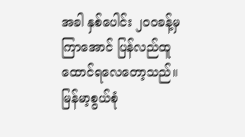အခါ နှစ်ပေါင်း ၂၀၀ခန့်မှကြာအောင် ပြန်လည်ထူထောင်ရလေတော့သည်။
မြန်မာ့စွယ်စုံ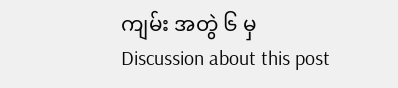ကျမ်း အတွဲ ၆ မှ
Discussion about this post